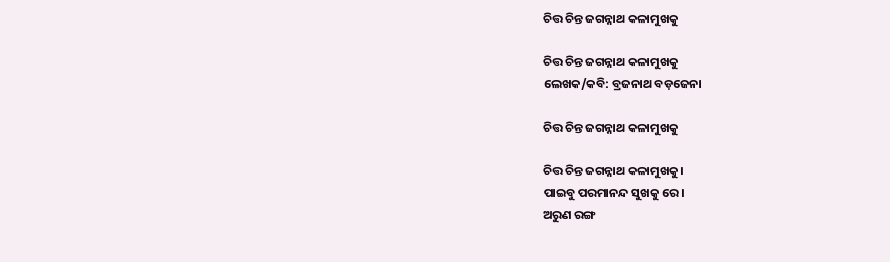ଚିତ୍ତ ଚିନ୍ତ ଜଗନ୍ନାଥ କଳାମୁଖକୁ

ଚିତ୍ତ ଚିନ୍ତ ଜଗନ୍ନାଥ କଳାମୁଖକୁ
ଲେଖକ/କବି: ବ୍ରଜନାଥ ବଡ଼ଜେନା

ଚିତ୍ତ ଚିନ୍ତ ଜଗନ୍ନାଥ କଳାମୁଖକୁ

ଚିତ୍ତ ଚିନ୍ତ ଜଗନ୍ନାଥ କଳାମୁଖକୁ।
ପାଇବୁ ପରମାନନ୍ଦ ସୁଖକୁ ରେ।
ଅରୁଣ ରଙ୍ଗ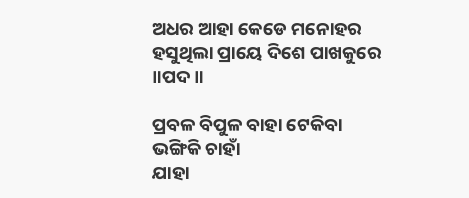ଅଧର ଆହା କେଡେ ମନୋହର
ହସୁଥିଲା ପ୍ରାୟେ ଦିଶେ ପାଖକୁରେ ॥ପଦ॥

ପ୍ରବଳ ବିପୁଳ ବାହା ଟେକିବା ଭଙ୍ଗିକି ଚାହାଁ
ଯାହା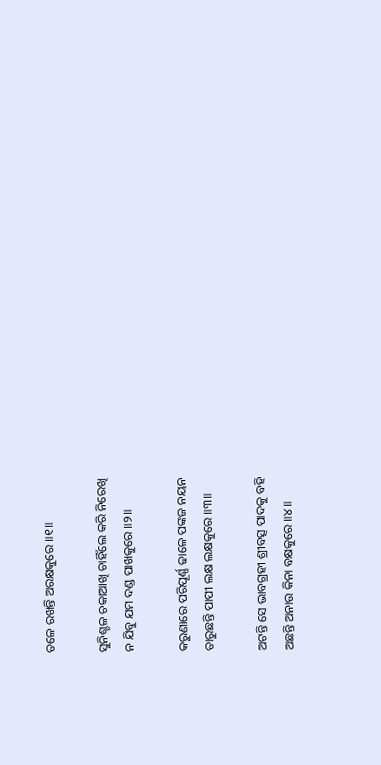ତଳେ ରଖନ୍ତି ଅରକ୍ଷକୁରେ ॥୧॥

ସୁନିଶ୍ଚଳ ଚକାଆଖି ଚାହିଁଲେ କରି ନିରେଖି
ନ ଯିବୁ ଯମ ଦଣ୍ଡ ପାଖକୁରେ ॥୨॥

କରୁଣାରେ ପରିପୂର୍ଣ୍ଣ ଢାଳେ ପଙ୍କଜ ନୟନ
ତାରୁଛନ୍ତି ପାପୀ ଲକ୍ଷ ଲକ୍ଷକୁରେ ॥୩॥

ଅଟନ୍ତି ସେ ଭାବଗ୍ରହୀ ଶ୍ରୀବତ୍ସ ପାଦକୁ ବହି
ଅଛନ୍ତି ଅନାଉ କିନା ବକ୍ଷକୁରେ ॥୪॥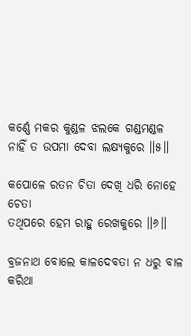କର୍ଣ୍ଣେ ମକର କୁଣ୍ଡଳ ଝଲକେ ଗଣ୍ଡମଣ୍ଡଳ
ନାହିଁ ତ ଉପମା ଦେବା ଲକ୍ଷ୍ୟକୁରେ ॥୫॥

କପୋଳେ ରତନ ଚିତା ଦେଖି ଧରି ନୋହେ ଚେତା
ତଥିପରେ ହେମ ରାହୁ ରେଖକୁରେ ॥୬॥

ବ୍ରଜନାଥ ବୋଲେ କାଳଦେବତା ନ ଧରୁ ବାଳ
କରିଥା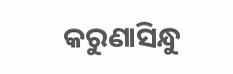କରୁଣାସିନ୍ଧୁ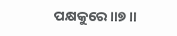ପକ୍ଷକୁରେ ॥୭॥